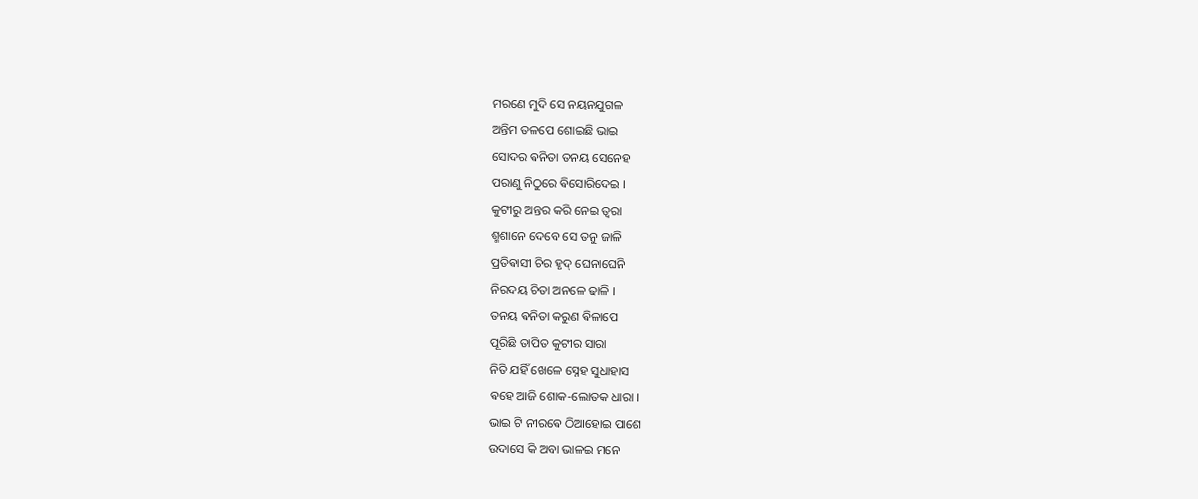ମରଣେ ମୁଦି ସେ ନୟନଯୁଗଳ
ଅନ୍ତିମ ତଳପେ ଶୋଇଛି ଭାଇ
ସୋଦର ଵନିତା ତନୟ ସେନେହ
ପରାଣୁ ନିଠୁରେ ଵିସୋରିଦେଇ ।
କୁଟୀରୁ ଅନ୍ତର କରି ନେଇ ତ୍ଵରା
ଶ୍ମଶାନେ ଦେବେ ସେ ତନୁ ଜାଳି
ପ୍ରତିଵାସୀ ଚିର ହୃଦ୍ ଘେନାଘେନି
ନିରଦୟ ଚିତା ଅନଳେ ଢାଳି ।
ତନୟ ଵନିତା କରୁଣ ଵିଳାପେ
ପୂରିଛି ତାପିତ କୁଟୀର ସାରା
ନିତି ଯହିଁ ଖେଳେ ସ୍ନେହ ସୁଧାହାସ
ଵହେ ଆଜି ଶୋକ-ଲୋତକ ଧାରା ।
ଭାଇ ଟି ନୀରଵେ ଠିଆହୋଇ ପାଶେ
ଉଦାସେ କି ଅବା ଭାଳଇ ମନେ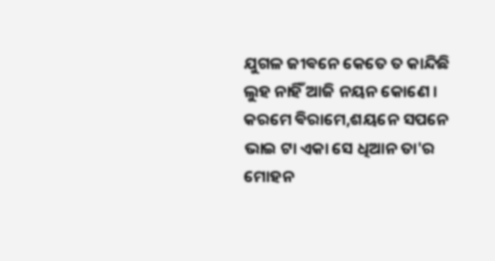ଯୁଗଳ ଜୀଵନେ କେତେ ତ କାନ୍ଦିଛି
ଲୁହ ନାହିଁ ଆଜି ନୟନ କୋଣେ ।
କରମେ ଵିରାମେ,ଶୟନେ ସପନେ
ଭାଇ ଟା ଏକା ସେ ଧିଆନ ତା'ର
ମୋହନ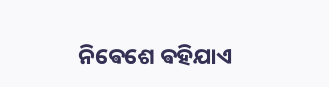ନିଵେଶେ ଵହିଯାଏ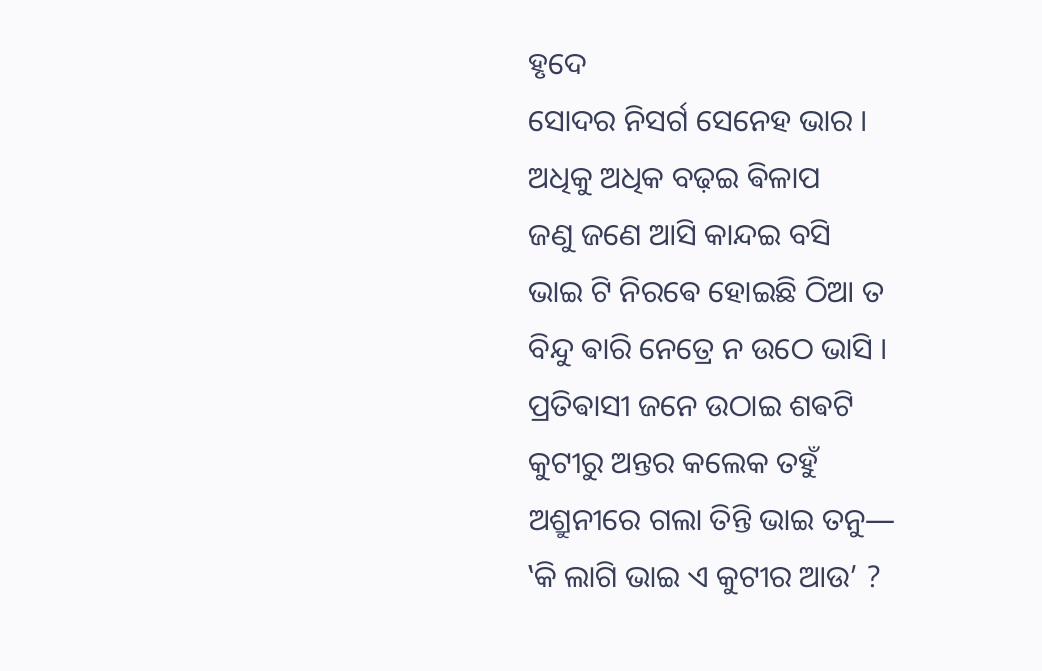ହୃଦେ
ସୋଦର ନିସର୍ଗ ସେନେହ ଭାର ।
ଅଧିକୁ ଅଧିକ ବଢ଼ଇ ଵିଳାପ
ଜଣୁ ଜଣେ ଆସି କାନ୍ଦଇ ବସି
ଭାଇ ଟି ନିରଵେ ହୋଇଛି ଠିଆ ତ
ବିନ୍ଦୁ ଵାରି ନେତ୍ରେ ନ ଉଠେ ଭାସି ।
ପ୍ରତିଵାସୀ ଜନେ ଉଠାଇ ଶଵଟି
କୁଟୀରୁ ଅନ୍ତର କଲେକ ତହୁଁ
ଅଶ୍ରୁନୀରେ ଗଲା ତିନ୍ତି ଭାଇ ତନୁ―
‛କି ଲାଗି ଭାଇ ଏ କୁଟୀର ଆଉ’ ?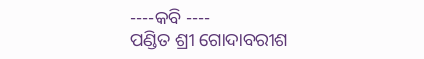----କବି ----
ପଣ୍ଡିତ ଶ୍ରୀ ଗୋଦାବରୀଶ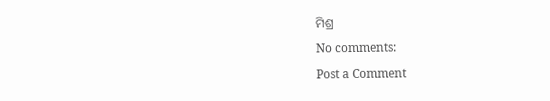ମିଶ୍ର
No comments:
Post a Comment